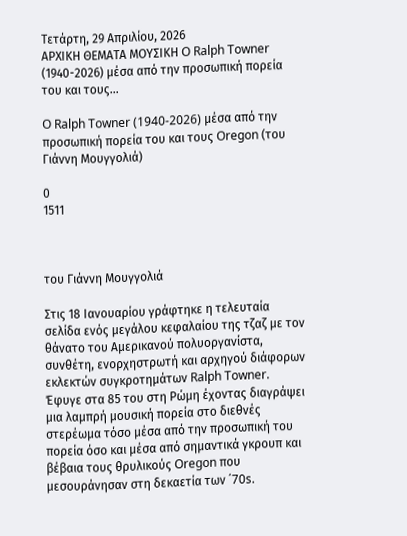Τετάρτη, 29 Απριλίου, 2026
ΑΡΧΙΚΗ ΘΕΜΑΤΑ ΜΟΥΣΙΚΗ O Ralph Towner (1940-2026) μέσα από την προσωπική πορεία του και τους...

O Ralph Towner (1940-2026) μέσα από την προσωπική πορεία του και τους Oregon (του Γιάννη Μουγγολιά)

0
1511



του Γιάννη Μουγγολιά

Στις 18 Ιανουαρίου γράφτηκε η τελευταία σελίδα ενός μεγάλου κεφαλαίου της τζαζ με τον θάνατο του Αμερικανού πολυοργανίστα, συνθέτη, ενορχηστρωτή και αρχηγού διάφορων εκλεκτών συγκροτημάτων Ralph Towner. Έφυγε στα 85 του στη Ρώμη έχοντας διαγράψει μια λαμπρή μουσική πορεία στο διεθνές στερέωμα τόσο μέσα από την προσωπική του πορεία όσο και μέσα από σημαντικά γκρουπ και βέβαια τους θρυλικούς Oregon που μεσουράνησαν στη δεκαετία των ΄70s.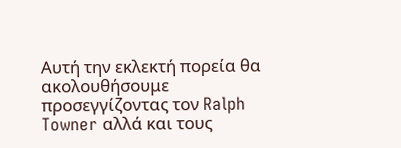Αυτή την εκλεκτή πορεία θα ακολουθήσουμε προσεγγίζοντας τον Ralph Towner αλλά και τους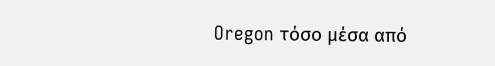Oregon τόσο μέσα από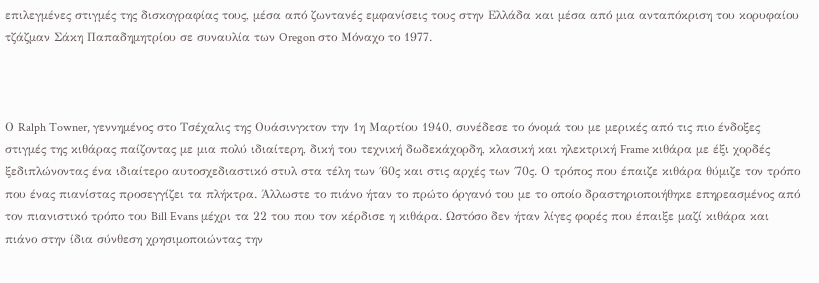επιλεγμένες στιγμές της δισκογραφίας τους, μέσα από ζωντανές εμφανίσεις τους στην Ελλάδα και μέσα από μια ανταπόκριση του κορυφαίου τζάζμαν Σάκη Παπαδημητρίου σε συναυλία των Oregon στο Μόναχο το 1977.



Ο Ralph Towner, γεννημένος στο Τσέχαλις της Ουάσινγκτον την 1η Μαρτίου 1940, συνέδεσε το όνομά του με μερικές από τις πιο ένδοξες στιγμές της κιθάρας παίζοντας με μια πολύ ιδιαίτερη, δική του τεχνική δωδεκάχορδη, κλασική και ηλεκτρική Frame κιθάρα με έξι χορδές ξεδιπλώνοντας ένα ιδιαίτερο αυτοσχεδιαστικό στυλ στα τέλη των ΄60ς και στις αρχές των ΄70ς. Ο τρόπος που έπαιζε κιθάρα θύμιζε τον τρόπο που ένας πιανίστας προσεγγίζει τα πλήκτρα. Άλλωστε το πιάνο ήταν το πρώτο όργανό του με το οποίο δραστηριοποιήθηκε επηρεασμένος από τον πιανιστικό τρόπο του Bill Evans μέχρι τα 22 του που τον κέρδισε η κιθάρα. Ωστόσο δεν ήταν λίγες φορές που έπαιξε μαζί κιθάρα και πιάνο στην ίδια σύνθεση χρησιμοποιώντας την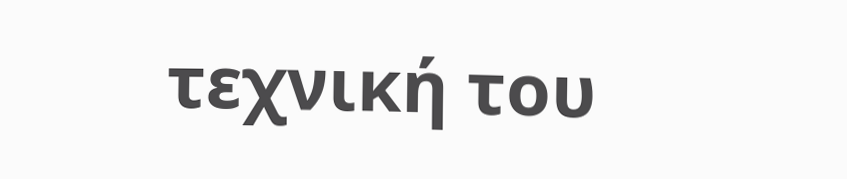τεχνική του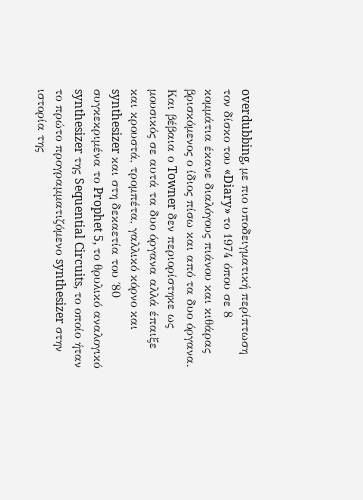overdubbing, με πιο υποδειγματική περίπτωση τον δίσκο του «Diary» το 1974 όπου σε 8 κομμάτια έκανε διαλόγους πιάνου και κιθάρας βρισκόμενος ο ίδιος πίσω και από τα δυο όργανα. Και βέβαια ο Towner δεν περιορίστηκε ως μουσικός σε αυτά τα δυο όργανα αλλά έπαιξε και κρουστά, τρομπέτα, γαλλικό κόρνο και synthesizer και στη δεκαετία του ΄80 συγκεκριμένα το Prophet 5, το θρυλικό αναλογικό synthesizer της Sequential Circuits, το οποίο ήταν το πρώτο προγραμματιζόμενο synthesizer στην ιστορία της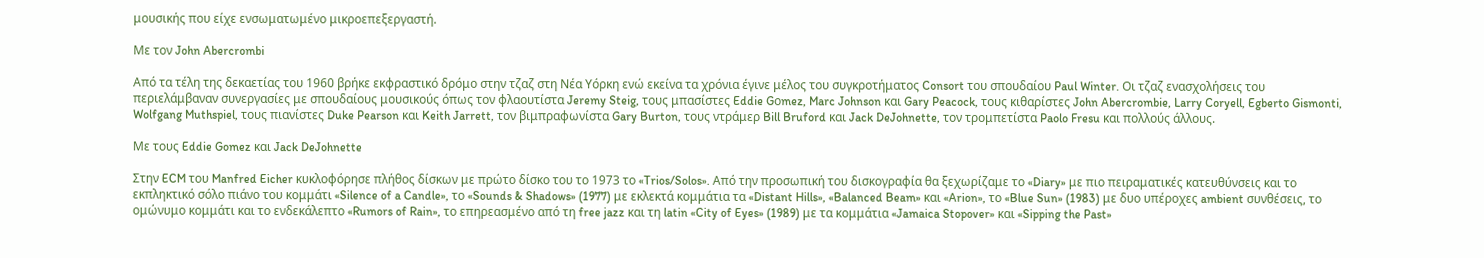μουσικής που είχε ενσωματωμένο μικροεπεξεργαστή.

Με τον John Abercrombi

Από τα τέλη της δεκαετίας του 1960 βρήκε εκφραστικό δρόμο στην τζαζ στη Νέα Υόρκη ενώ εκείνα τα χρόνια έγινε μέλος του συγκροτήματος Consort του σπουδαίου Paul Winter. Οι τζαζ ενασχολήσεις του περιελάμβαναν συνεργασίες με σπουδαίους μουσικούς όπως τον φλαουτίστα Jeremy Steig, τους μπασίστες Eddie Gοmez, Marc Johnson και Gary Peacock, τους κιθαρίστες John Abercrombie, Larry Coryell, Egberto Gismonti, Wolfgang Muthspiel, τους πιανίστες Duke Pearson και Keith Jarrett, τον βιμπραφωνίστα Gary Burton, τους ντράμερ Bill Bruford και Jack DeJohnette, τον τρομπετίστα Paolo Fresu και πολλούς άλλους.

Με τους Eddie Gomez και Jack DeJohnette

Στην ECM του Manfred Eicher κυκλοφόρησε πλήθος δίσκων με πρώτο δίσκο του το 1973 το «Trios/Solos». Από την προσωπική του δισκογραφία θα ξεχωρίζαμε το «Diary» με πιο πειραματικές κατευθύνσεις και το εκπληκτικό σόλο πιάνο του κομμάτι «Silence of a Candle», το «Sounds & Shadows» (1977) με εκλεκτά κομμάτια τα «Distant Hills», «Balanced Beam» και «Arion», το «Blue Sun» (1983) με δυο υπέροχες ambient συνθέσεις, το ομώνυμο κομμάτι και το ενδεκάλεπτο «Rumors of Rain», το επηρεασμένο από τη free jazz και τη latin «City of Eyes» (1989) με τα κομμάτια «Jamaica Stopover» και «Sipping the Past»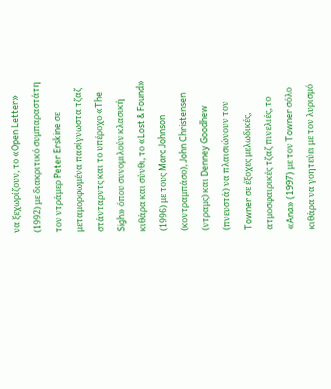να ξεχωρίζουν, το «Open Letter» (1992) με διακριτικό συμπαραστάτη τον ντράμερ Peter Erskine σε μεταμορφωμένα πασίγνωστα τζαζ στάνταρντς και το υπέροχο «The Sigh» όπου συνομιλούν κλασική κιθάρα και σύνθι, το «Lost & Found» (1996) με τους Marc Johnson (κοντραμπάσο), John Christensen (ντραμς) και Denney Goodhew (πνευστά) να πλαισιώνουν τον Towner σε έξοχες μελωδικές, ατμοσφαιρικές τζαζ πινελιές, το «Ana» (1997) με τον Towner σόλο κιθάρα να γοητεύει με τον λυρισμό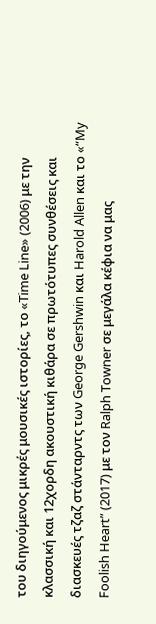του διηγούμενος μικρές μουσικές ιστορίες, το «Time Line» (2006) με την κλασσική και 12χορδη ακουστική κιθάρα σε πρωτότυπες συνθέσεις και διασκευές τζαζ στάνταρντς των George Gershwin και Harold Allen και το «“My Foolish Heart” (2017) με τον Ralph Towner σε μεγάλα κέφια να μας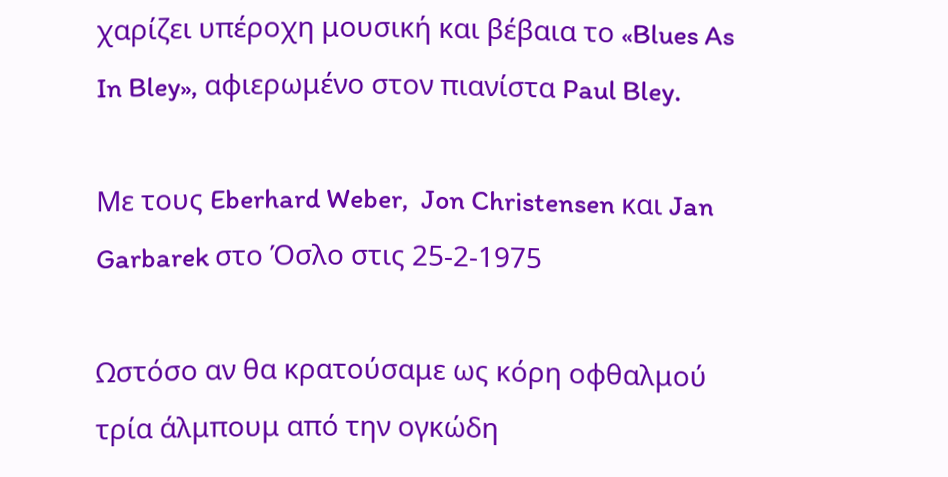χαρίζει υπέροχη μουσική και βέβαια το «Blues As In Bley», αφιερωμένο στον πιανίστα Paul Bley.

Με τους Eberhard Weber,  Jon Christensen και Jan Garbarek στο Όσλο στις 25-2-1975

Ωστόσο αν θα κρατούσαμε ως κόρη οφθαλμού τρία άλμπουμ από την ογκώδη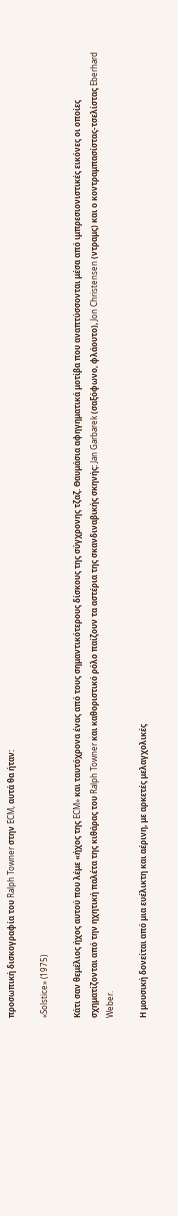προσωπική δισκογραφία του Ralph Towner στην ECM, αυτά θα ήταν:

«Solstice» (1975)

Κάτι σαν θεμέλιος ήχος αυτού που λέμε «ήχος της ECM» και ταυτόχρονα ένας από τους σημαντικότερους δίσκους της σύγχρονης τζαζ. Θαυμάσια αφηγηματικά μοτίβα που αναπτύσσονται μέσα από ιμπρεσιονιστικές εικόνες οι οποίες σχηματίζονται από την ηχητική παλέτα της κιθάρας του Ralph Towner και καθοριστικό ρόλο παίζουν τα αστέρια της σκανδιναβικής σκηνής: Jan Garbarek (σαξόφωνο, φλάουτο), Jon Christensen (ντραμς) και ο κοντραμπασίστας-τσελίστας Eberhard Weber.

Η μουσική δονείται από μια ευέλικτη και αέρινη, με αρκετές μελαγχολικές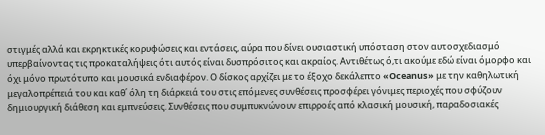στιγμές αλλά και εκρηκτικές κορυφώσεις και εντάσεις, αύρα που δίνει ουσιαστική υπόσταση στον αυτοσχεδιασμό υπερβαίνοντας τις προκαταλήψεις ότι αυτός είναι δυσπρόσιτος και ακραίος. Αντιθέτως ό,τι ακούμε εδώ είναι όμορφο και όχι μόνο πρωτότυπο και μουσικά ενδιαφέρον. Ο δίσκος αρχίζει με το έξοχο δεκάλεπτο «Oceanus» με την καθηλωτική μεγαλοπρέπειά του και καθ΄ όλη τη διάρκειά του στις επόμενες συνθέσεις προσφέρει γόνιμες περιοχές που σφύζουν δημιουργική διάθεση και εμπνεύσεις. Συνθέσεις που συμπυκνώνουν επιρροές από κλασική μουσική, παραδοσιακές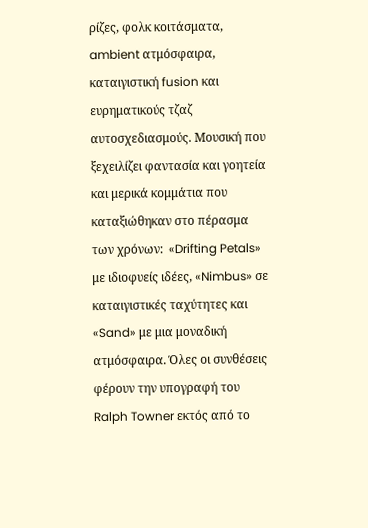ρίζες, φολκ κοιτάσματα, ambient ατμόσφαιρα, καταιγιστική fusion και ευρηματικούς τζαζ αυτοσχεδιασμούς. Μουσική που ξεχειλίζει φαντασία και γοητεία και μερικά κομμάτια που καταξιώθηκαν στο πέρασμα των χρόνων:  «Drifting Petals» με ιδιοφυείς ιδέες, «Nimbus» σε καταιγιστικές ταχύτητες και «Sand» με μια μοναδική ατμόσφαιρα. Όλες οι συνθέσεις φέρουν την υπογραφή του Ralph Towner εκτός από το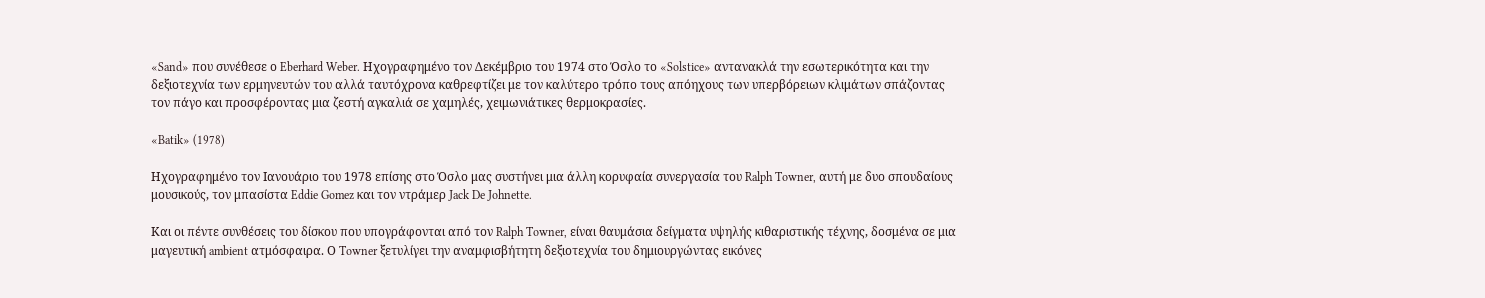«Sand» που συνέθεσε ο Eberhard Weber. Ηχογραφημένο τον Δεκέμβριο του 1974 στο Όσλο το «Solstice» αντανακλά την εσωτερικότητα και την δεξιοτεχνία των ερμηνευτών του αλλά ταυτόχρονα καθρεφτίζει με τον καλύτερο τρόπο τους απόηχους των υπερβόρειων κλιμάτων σπάζοντας τον πάγο και προσφέροντας μια ζεστή αγκαλιά σε χαμηλές, χειμωνιάτικες θερμοκρασίες.

«Batik» (1978)

Ηχογραφημένο τον Ιανουάριο του 1978 επίσης στο Όσλο μας συστήνει μια άλλη κορυφαία συνεργασία του Ralph Towner, αυτή με δυο σπουδαίους μουσικούς, τον μπασίστα Eddie Gomez και τον ντράμερ Jack De Johnette.

Και οι πέντε συνθέσεις του δίσκου που υπογράφονται από τον Ralph Towner, είναι θαυμάσια δείγματα υψηλής κιθαριστικής τέχνης, δοσμένα σε μια μαγευτική ambient ατμόσφαιρα. Ο Towner ξετυλίγει την αναμφισβήτητη δεξιοτεχνία του δημιουργώντας εικόνες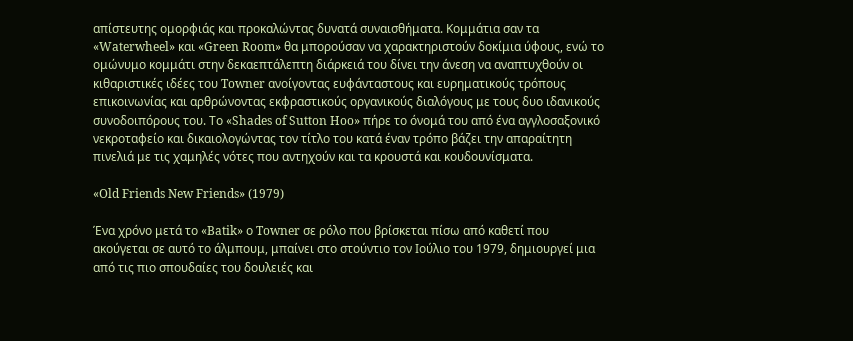απίστευτης ομορφιάς και προκαλώντας δυνατά συναισθήματα. Κομμάτια σαν τα  «Waterwheel» και «Green Room» θα μπορούσαν να χαρακτηριστούν δοκίμια ύφους, ενώ το ομώνυμο κομμάτι στην δεκαεπτάλεπτη διάρκειά του δίνει την άνεση να αναπτυχθούν οι κιθαριστικές ιδέες του Towner ανοίγοντας ευφάνταστους και ευρηματικούς τρόπους επικοινωνίας και αρθρώνοντας εκφραστικούς οργανικούς διαλόγους με τους δυο ιδανικούς συνοδοιπόρους του. Το «Shades of Sutton Hoo» πήρε το όνομά του από ένα αγγλοσαξονικό νεκροταφείο και δικαιολογώντας τον τίτλο του κατά έναν τρόπο βάζει την απαραίτητη πινελιά με τις χαμηλές νότες που αντηχούν και τα κρουστά και κουδουνίσματα.

«Old Friends New Friends» (1979)

Ένα χρόνο μετά το «Batik» ο Towner σε ρόλο που βρίσκεται πίσω από καθετί που ακούγεται σε αυτό το άλμπουμ, μπαίνει στο στούντιο τον Ιούλιο του 1979, δημιουργεί μια από τις πιο σπουδαίες του δουλειές και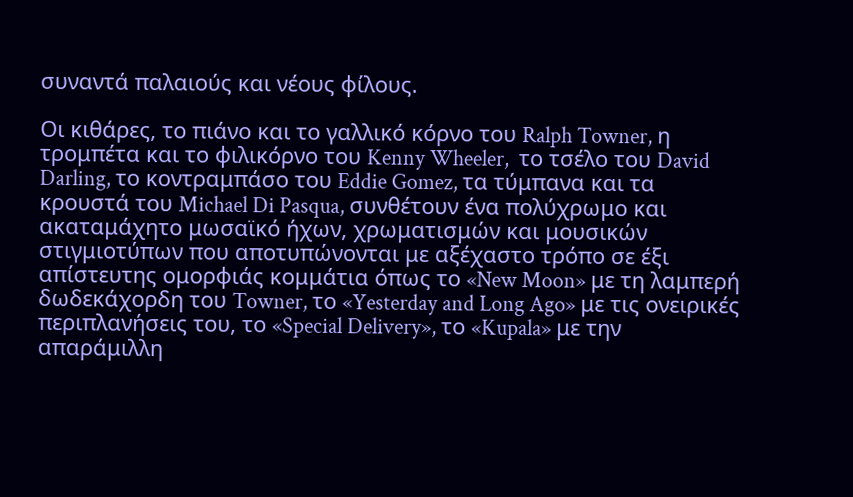συναντά παλαιούς και νέους φίλους.

Οι κιθάρες, το πιάνο και το γαλλικό κόρνο του Ralph Towner, η τρομπέτα και το φιλικόρνο του Kenny Wheeler,  το τσέλο του David Darling, το κοντραμπάσο του Eddie Gomez, τα τύμπανα και τα κρουστά του Michael Di Pasqua, συνθέτουν ένα πολύχρωμο και ακαταμάχητο μωσαϊκό ήχων, χρωματισμών και μουσικών στιγμιοτύπων που αποτυπώνονται με αξέχαστο τρόπο σε έξι απίστευτης ομορφιάς κομμάτια όπως το «New Moon» με τη λαμπερή δωδεκάχορδη του Towner, το «Yesterday and Long Ago» με τις ονειρικές περιπλανήσεις του, το «Special Delivery», το «Kupala» με την απαράμιλλη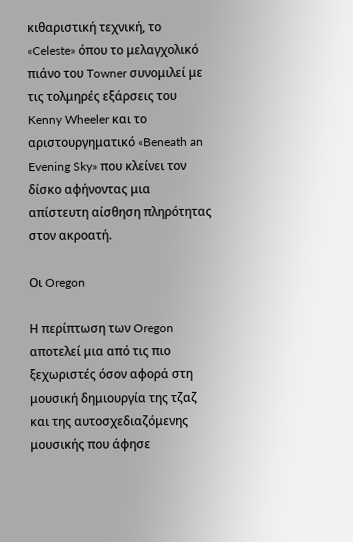κιθαριστική τεχνική, το «Celeste» όπου το μελαγχολικό πιάνο του Towner συνομιλεί με τις τολμηρές εξάρσεις του Kenny Wheeler και το αριστουργηματικό «Beneath an Evening Sky» που κλείνει τον δίσκο αφήνοντας μια απίστευτη αίσθηση πληρότητας στον ακροατή.

Οι Oregon

Η περίπτωση των Oregon αποτελεί μια από τις πιο ξεχωριστές όσον αφορά στη μουσική δημιουργία της τζαζ και της αυτοσχεδιαζόμενης μουσικής που άφησε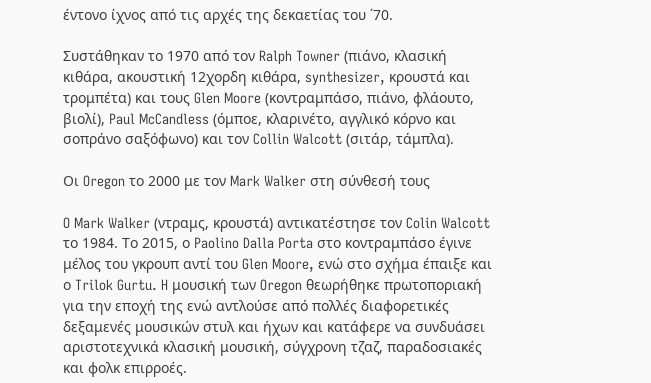έντονο ίχνος από τις αρχές της δεκαετίας του ΄70.

Συστάθηκαν το 1970 από τον Ralph Towner (πιάνο, κλασική κιθάρα, ακουστική 12χορδη κιθάρα, synthesizer, κρουστά και τρομπέτα) και τους Glen Moore (κοντραμπάσο, πιάνο, φλάουτο, βιολί), Paul McCandless (όμποε, κλαρινέτο, αγγλικό κόρνο και σοπράνο σαξόφωνο) και τον Collin Walcott (σιτάρ, τάμπλα).

Οι Oregon το 2000 με τον Mark Walker στη σύνθεσή τους

O Mark Walker (ντραμς, κρουστά) αντικατέστησε τον Colin Walcott το 1984. Το 2015, ο Paolino Dalla Porta στο κοντραμπάσο έγινε μέλος του γκρουπ αντί του Glen Moore, ενώ στο σχήμα έπαιξε και ο Trilok Gurtu. H μουσική των Oregon θεωρήθηκε πρωτοποριακή για την εποχή της ενώ αντλούσε από πολλές διαφορετικές δεξαμενές μουσικών στυλ και ήχων και κατάφερε να συνδυάσει αριστοτεχνικά κλασική μουσική, σύγχρονη τζαζ, παραδοσιακές και φολκ επιρροές.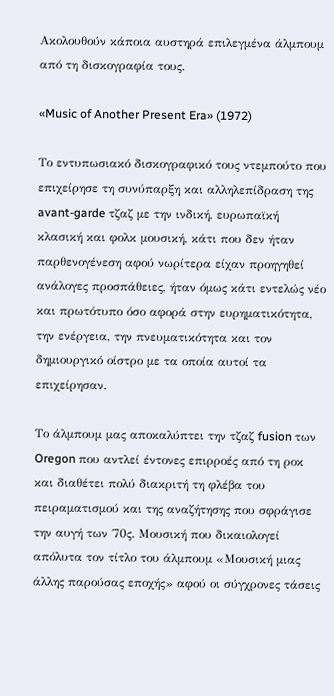Ακολουθούν κάποια αυστηρά επιλεγμένα άλμπουμ από τη δισκογραφία τους.

«Music of Another Present Era» (1972)

Το εντυπωσιακό δισκογραφικό τους ντεμπούτο που επιχείρησε τη συνύπαρξη και αλληλεπίδραση της avant-garde τζαζ με την ινδική, ευρωπαϊκή κλασική και φολκ μουσική, κάτι που δεν ήταν παρθενογένεση αφού νωρίτερα είχαν προηγηθεί ανάλογες προσπάθειες, ήταν όμως κάτι εντελώς νέο και πρωτότυπο όσο αφορά στην ευρηματικότητα, την ενέργεια, την πνευματικότητα και τον δημιουργικό οίστρο με τα οποία αυτοί τα επιχείρησαν.

Το άλμπουμ μας αποκαλύπτει την τζαζ fusion των Oregon που αντλεί έντονες επιρροές από τη ροκ και διαθέτει πολύ διακριτή τη φλέβα του πειραματισμού και της αναζήτησης που σφράγισε την αυγή των ΄70ς. Μουσική που δικαιολογεί απόλυτα τον τίτλο του άλμπουμ «Μουσική μιας άλλης παρούσας εποχής» αφού οι σύγχρονες τάσεις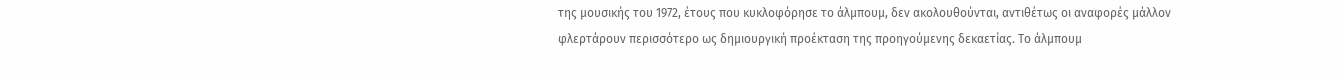της μουσικής του 1972, έτους που κυκλοφόρησε το άλμπουμ, δεν ακολουθούνται, αντιθέτως οι αναφορές μάλλον φλερτάρουν περισσότερο ως δημιουργική προέκταση της προηγούμενης δεκαετίας. Το άλμπουμ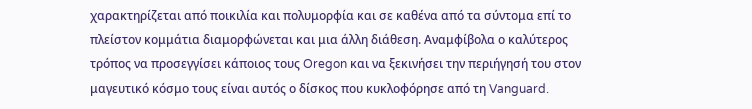χαρακτηρίζεται από ποικιλία και πολυμορφία και σε καθένα από τα σύντομα επί το πλείστον κομμάτια διαμορφώνεται και μια άλλη διάθεση. Αναμφίβολα ο καλύτερος τρόπος να προσεγγίσει κάποιος τους Oregon και να ξεκινήσει την περιήγησή του στον μαγευτικό κόσμο τους είναι αυτός ο δίσκος που κυκλοφόρησε από τη Vanguard.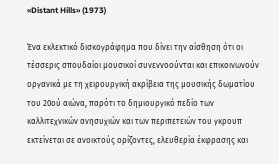«Distant Hills» (1973)

Ένα εκλεκτικό δισκογράφημα που δίνει την αίσθηση ότι οι τέσσερις σπουδαίοι μουσικοί συνεννοούνται και επικοινωνούν οργανικά με τη χειρουργική ακρίβεια της μουσικής δωματίου του 20ού αιώνα, παρότι το δημιουργικό πεδίο των καλλιτεχνικών ανησυχιών και των περιπετειών του γκρουπ εκτείνεται σε ανοικτούς ορίζοντες, ελευθερία έκφρασης και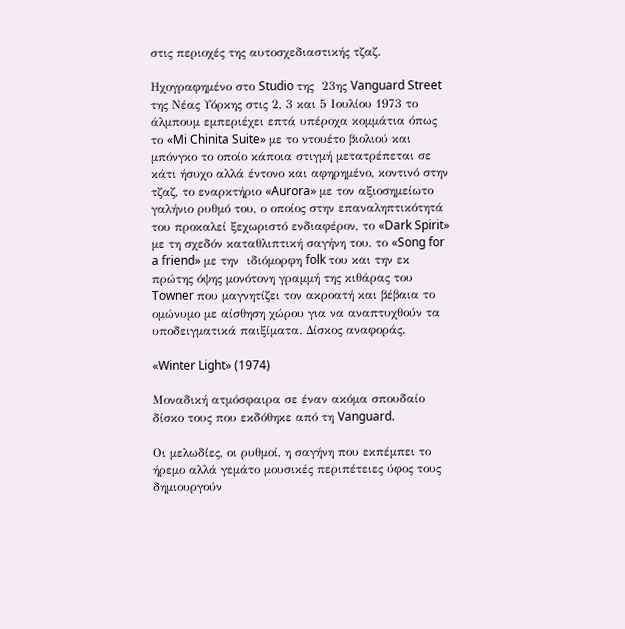στις περιοχές της αυτοσχεδιαστικής τζαζ.

Ηχογραφημένο στο Studio της  23ης Vanguard Street της Νέας Υόρκης στις 2, 3 και 5 Ιουλίου 1973 το άλμπουμ εμπεριέχει επτά υπέροχα κομμάτια όπως το «Mi Chinita Suite» με το ντουέτο βιολιού και μπόνγκο το οποίο κάποια στιγμή μετατρέπεται σε κάτι ήσυχο αλλά έντονο και αφηρημένο, κοντινό στην τζαζ, το εναρκτήριο «Aurora» με τον αξιοσημείωτο γαλήνιο ρυθμό του, ο οποίος στην επαναληπτικότητά του προκαλεί ξεχωριστό ενδιαφέρον, το «Dark Spirit» με τη σχεδόν καταθλιπτική σαγήνη του, το «Song for a friend» με την  ιδιόμορφη folk του και την εκ πρώτης όψης μονότονη γραμμή της κιθάρας του Towner που μαγνητίζει τον ακροατή και βέβαια το ομώνυμο με αίσθηση χώρου για να αναπτυχθούν τα υποδειγματικά παιξίματα. Δίσκος αναφοράς.

«Winter Light» (1974)

Μοναδική ατμόσφαιρα σε έναν ακόμα σπουδαίο δίσκο τους που εκδόθηκε από τη Vanguard.

Οι μελωδίες, οι ρυθμοί, η σαγήνη που εκπέμπει το ήρεμο αλλά γεμάτο μουσικές περιπέτειες ύφος τους δημιουργούν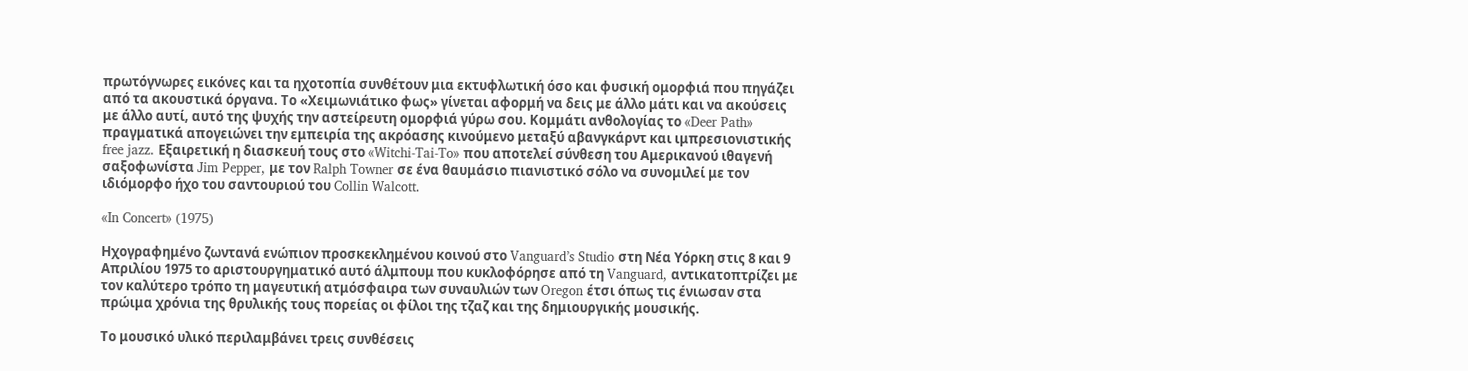πρωτόγνωρες εικόνες και τα ηχοτοπία συνθέτουν μια εκτυφλωτική όσο και φυσική ομορφιά που πηγάζει από τα ακουστικά όργανα. Το «Χειμωνιάτικο φως» γίνεται αφορμή να δεις με άλλο μάτι και να ακούσεις με άλλο αυτί, αυτό της ψυχής την αστείρευτη ομορφιά γύρω σου. Κομμάτι ανθολογίας το «Deer Path» πραγματικά απογειώνει την εμπειρία της ακρόασης κινούμενο μεταξύ αβανγκάρντ και ιμπρεσιονιστικής free jazz. Εξαιρετική η διασκευή τους στο «Witchi-Tai-To» που αποτελεί σύνθεση του Αμερικανού ιθαγενή σαξοφωνίστα Jim Pepper, με τον Ralph Towner σε ένα θαυμάσιο πιανιστικό σόλο να συνομιλεί με τον ιδιόμορφο ήχο του σαντουριού του Collin Walcott.

«In Concert» (1975)

Ηχογραφημένο ζωντανά ενώπιον προσκεκλημένου κοινού στο Vanguard’s Studio στη Νέα Υόρκη στις 8 και 9 Απριλίου 1975 το αριστουργηματικό αυτό άλμπουμ που κυκλοφόρησε από τη Vanguard, αντικατοπτρίζει με τον καλύτερο τρόπο τη μαγευτική ατμόσφαιρα των συναυλιών των Oregon έτσι όπως τις ένιωσαν στα πρώιμα χρόνια της θρυλικής τους πορείας οι φίλοι της τζαζ και της δημιουργικής μουσικής.

Το μουσικό υλικό περιλαμβάνει τρεις συνθέσεις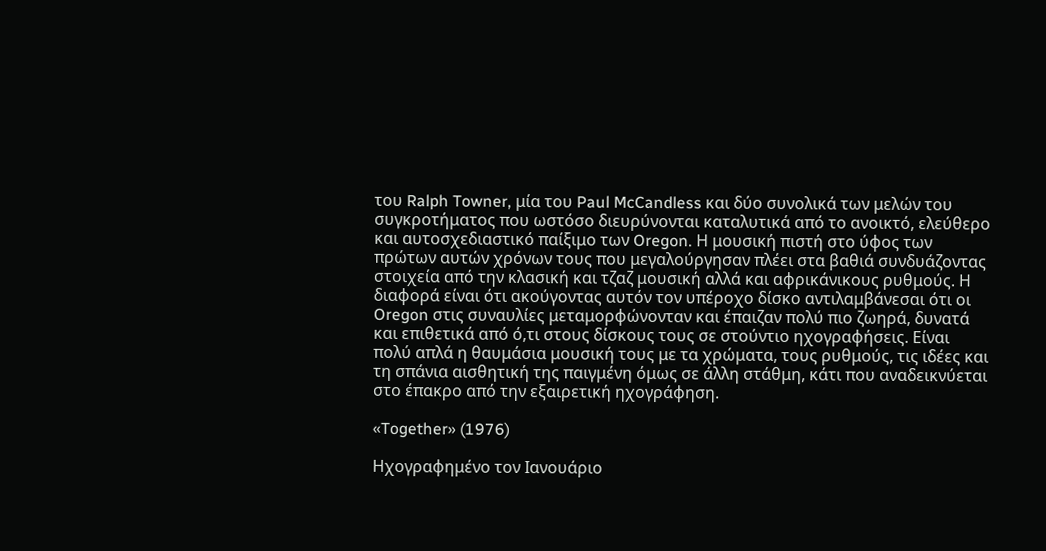του Ralph Towner, μία του Paul McCandless και δύο συνολικά των μελών του συγκροτήματος που ωστόσο διευρύνονται καταλυτικά από το ανοικτό, ελεύθερο και αυτοσχεδιαστικό παίξιμο των Oregon. Η μουσική πιστή στο ύφος των πρώτων αυτών χρόνων τους που μεγαλούργησαν πλέει στα βαθιά συνδυάζοντας στοιχεία από την κλασική και τζαζ μουσική αλλά και αφρικάνικους ρυθμούς. Η διαφορά είναι ότι ακούγοντας αυτόν τον υπέροχο δίσκο αντιλαμβάνεσαι ότι οι Oregon στις συναυλίες μεταμορφώνονταν και έπαιζαν πολύ πιο ζωηρά, δυνατά και επιθετικά από ό,τι στους δίσκους τους σε στούντιο ηχογραφήσεις. Είναι πολύ απλά η θαυμάσια μουσική τους με τα χρώματα, τους ρυθμούς, τις ιδέες και τη σπάνια αισθητική της παιγμένη όμως σε άλλη στάθμη, κάτι που αναδεικνύεται στο έπακρο από την εξαιρετική ηχογράφηση.

«Together» (1976)

Ηχογραφημένο τον Ιανουάριο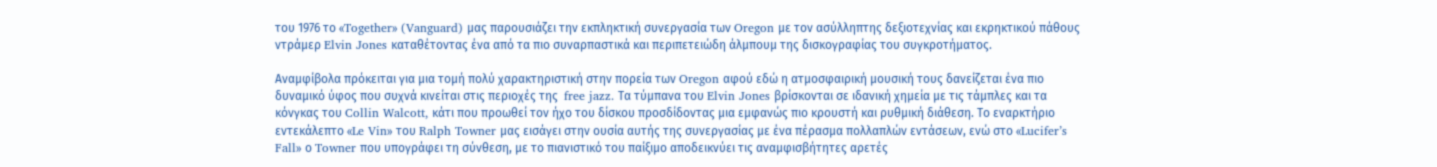του 1976 το «Together» (Vanguard) μας παρουσιάζει την εκπληκτική συνεργασία των Oregon με τον ασύλληπτης δεξιοτεχνίας και εκρηκτικού πάθους ντράμερ Elvin Jones καταθέτοντας ένα από τα πιο συναρπαστικά και περιπετειώδη άλμπουμ της δισκογραφίας του συγκροτήματος.

Αναμφίβολα πρόκειται για μια τομή πολύ χαρακτηριστική στην πορεία των Oregon αφού εδώ η ατμοσφαιρική μουσική τους δανείζεται ένα πιο δυναμικό ύφος που συχνά κινείται στις περιοχές της  free jazz. Τα τύμπανα του Elvin Jones βρίσκονται σε ιδανική χημεία με τις τάμπλες και τα κόνγκας του Collin Walcott, κάτι που προωθεί τον ήχο του δίσκου προσδίδοντας μια εμφανώς πιο κρουστή και ρυθμική διάθεση. Το εναρκτήριο εντεκάλεπτο «Le Vin» του Ralph Towner μας εισάγει στην ουσία αυτής της συνεργασίας με ένα πέρασμα πολλαπλών εντάσεων, ενώ στο «Lucifer’s Fall» ο Towner που υπογράφει τη σύνθεση, με το πιανιστικό του παίξιμο αποδεικνύει τις αναμφισβήτητες αρετές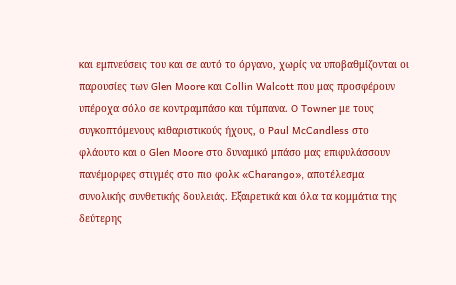και εμπνεύσεις του και σε αυτό το όργανο, χωρίς να υποβαθμίζονται οι παρουσίες των Glen Moore και Collin Walcott που μας προσφέρουν υπέροχα σόλο σε κοντραμπάσο και τύμπανα. O Towner με τους συγκοπτόμενους κιθαριστικούς ήχους, ο Paul McCandless στο φλάουτο και ο Glen Moore στο δυναμικό μπάσο μας επιφυλάσσουν πανέμορφες στιγμές στο πιο φολκ «Charango», αποτέλεσμα συνολικής συνθετικής δουλειάς. Εξαιρετικά και όλα τα κομμάτια της δεύτερης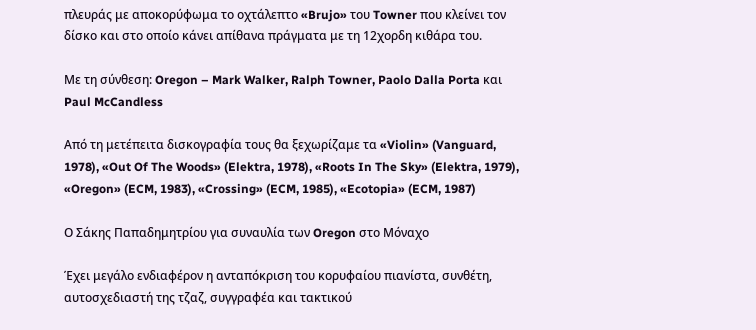πλευράς με αποκορύφωμα το οχτάλεπτο «Brujo» του Towner που κλείνει τον δίσκο και στο οποίο κάνει απίθανα πράγματα με τη 12χορδη κιθάρα του.

Με τη σύνθεση: Oregon – Mark Walker, Ralph Towner, Paolo Dalla Porta και Paul McCandless

Από τη μετέπειτα δισκογραφία τους θα ξεχωρίζαμε τα «Violin» (Vanguard, 1978), «Out Of The Woods» (Elektra, 1978), «Roots In The Sky» (Elektra, 1979), «Oregon» (ECM, 1983), «Crossing» (ECM, 1985), «Ecotopia» (ECM, 1987)

Ο Σάκης Παπαδημητρίου για συναυλία των Oregon στο Μόναχο

Έχει μεγάλο ενδιαφέρον η ανταπόκριση του κορυφαίου πιανίστα, συνθέτη, αυτοσχεδιαστή της τζαζ, συγγραφέα και τακτικού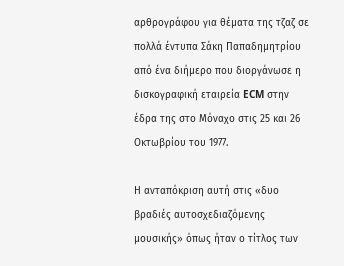αρθρογράφου για θέματα της τζαζ σε πολλά έντυπα Σάκη Παπαδημητρίου από ένα διήμερο που διοργάνωσε η δισκογραφική εταιρεία ECM στην έδρα της στο Μόναχο στις 25 και 26 Οκτωβρίου του 1977.

Η ανταπόκριση αυτή στις «δυο βραδιές αυτοσχεδιαζόμενης μουσικής» όπως ήταν ο τίτλος των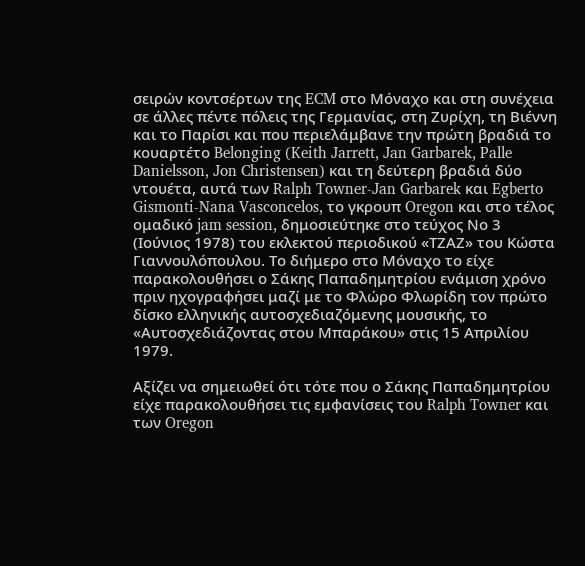σειρών κοντσέρτων της ECM στο Μόναχο και στη συνέχεια σε άλλες πέντε πόλεις της Γερμανίας, στη Ζυρίχη, τη Βιέννη και το Παρίσι και που περιελάμβανε την πρώτη βραδιά το κουαρτέτο Belonging (Keith Jarrett, Jan Garbarek, Palle Danielsson, Jon Christensen) και τη δεύτερη βραδιά δύο ντουέτα, αυτά των Ralph Towner-Jan Garbarek και Egberto Gismonti-Nana Vasconcelos, το γκρουπ Oregon και στο τέλος ομαδικό jam session, δημοσιεύτηκε στο τεύχος Νο 3 (Ιούνιος 1978) του εκλεκτού περιοδικού «ΤΖΑΖ» του Κώστα Γιαννουλόπουλου. Το διήμερο στο Μόναχο το είχε παρακολουθήσει ο Σάκης Παπαδημητρίου ενάμιση χρόνο πριν ηχογραφήσει μαζί με το Φλώρο Φλωρίδη τον πρώτο δίσκο ελληνικής αυτοσχεδιαζόμενης μουσικής, το «Αυτοσχεδιάζοντας στου Μπαράκου» στις 15 Απριλίου 1979.

Αξίζει να σημειωθεί ότι τότε που ο Σάκης Παπαδημητρίου είχε παρακολουθήσει τις εμφανίσεις του Ralph Towner και των Oregon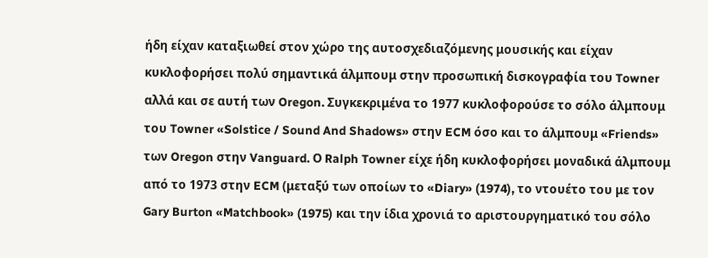ήδη είχαν καταξιωθεί στον χώρο της αυτοσχεδιαζόμενης μουσικής και είχαν κυκλοφορήσει πολύ σημαντικά άλμπουμ στην προσωπική δισκογραφία του Towner αλλά και σε αυτή των Oregon. Συγκεκριμένα το 1977 κυκλοφορούσε το σόλο άλμπουμ του Towner «Solstice / Sound And Shadows» στην ECM όσο και το άλμπουμ «Friends» των Oregon στην Vanguard. Ο Ralph Towner είχε ήδη κυκλοφορήσει μοναδικά άλμπουμ από το 1973 στην ECM (μεταξύ των οποίων το «Diary» (1974), το ντουέτο του με τον Gary Burton «Matchbook» (1975) και την ίδια χρονιά το αριστουργηματικό του σόλο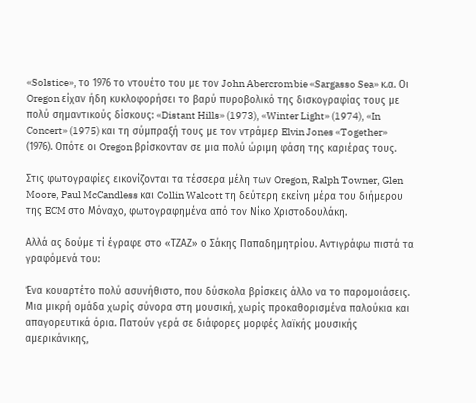«Solstice», το 1976 το ντουέτο του με τον John Abercrombie «Sargasso Sea» κ.α. Οι Oregon είχαν ήδη κυκλοφορήσει το βαρύ πυροβολικό της δισκογραφίας τους με πολύ σημαντικούς δίσκους: «Distant Hills» (1973), «Winter Light» (1974), «In Concert» (1975) και τη σύμπραξή τους με τον ντράμερ Elvin Jones «Together» (1976). Οπότε οι Oregon βρίσκονταν σε μια πολύ ώριμη φάση της καριέρας τους.

Στις φωτογραφίες εικονίζονται τα τέσσερα μέλη των Oregon, Ralph Towner, Glen Moore, Paul McCandless και Collin Walcott τη δεύτερη εκείνη μέρα του διήμερου της ECM στο Μόναχο, φωτογραφημένα από τον Νίκο Χριστοδουλάκη.

Αλλά ας δούμε τί έγραφε στο «ΤΖΑΖ» ο Σάκης Παπαδημητρίου. Αντιγράφω πιστά τα γραφόμενά του:

Ένα κουαρτέτο πολύ ασυνήθιστο, που δύσκολα βρίσκεις άλλο να το παρομοιάσεις. Μια μικρή ομάδα χωρίς σύνορα στη μουσική, χωρίς προκαθορισμένα παλούκια και απαγορευτικά όρια. Πατούν γερά σε διάφορες μορφές λαϊκής μουσικής αμερικάνικης,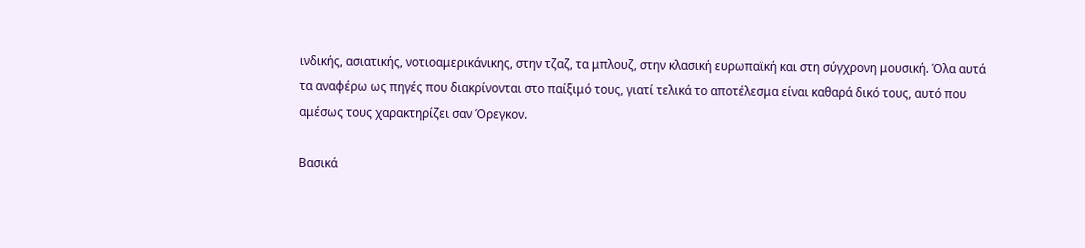ινδικής, ασιατικής, νοτιοαμερικάνικης, στην τζαζ, τα μπλουζ, στην κλασική ευρωπαϊκή και στη σύγχρονη μουσική. Όλα αυτά τα αναφέρω ως πηγές που διακρίνονται στο παίξιμό τους, γιατί τελικά το αποτέλεσμα είναι καθαρά δικό τους, αυτό που αμέσως τους χαρακτηρίζει σαν Όρεγκον.

Βασικά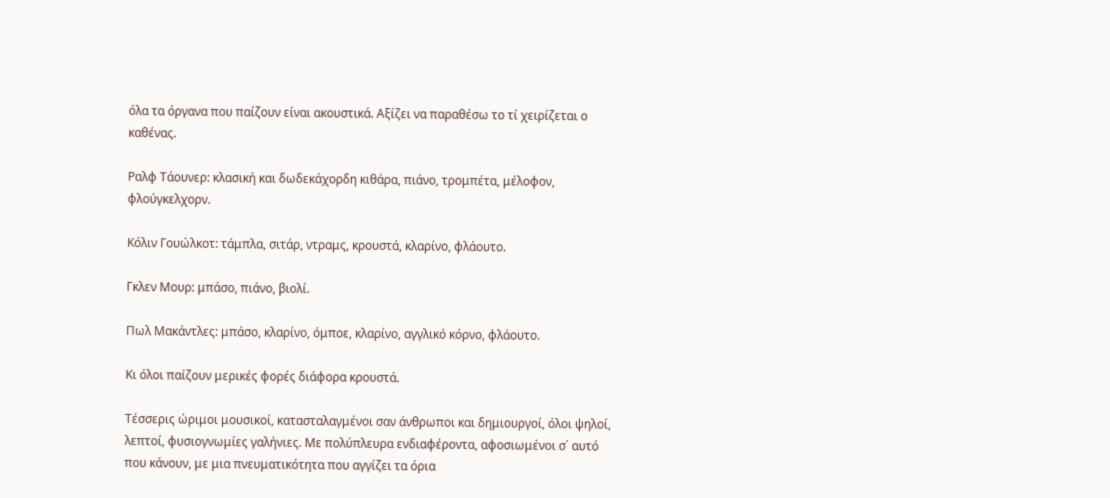όλα τα όργανα που παίζουν είναι ακουστικά. Αξίζει να παραθέσω το τί χειρίζεται ο καθένας.

Ραλφ Τάουνερ: κλασική και δωδεκάχορδη κιθάρα, πιάνο, τρομπέτα, μέλοφον, φλούγκελχορν.

Κόλιν Γουώλκοτ: τάμπλα, σιτάρ, ντραμς, κρουστά, κλαρίνο, φλάουτο.

Γκλεν Μουρ: μπάσο, πιάνο, βιολί.

Πωλ Μακάντλες: μπάσο, κλαρίνο, όμποε, κλαρίνο, αγγλικό κόρνο, φλάουτο.

Κι όλοι παίζουν μερικές φορές διάφορα κρουστά.

Τέσσερις ώριμοι μουσικοί, κατασταλαγμένοι σαν άνθρωποι και δημιουργοί, όλοι ψηλοί, λεπτοί, φυσιογνωμίες γαλήνιες. Με πολύπλευρα ενδιαφέροντα, αφοσιωμένοι σ΄ αυτό που κάνουν, με μια πνευματικότητα που αγγίζει τα όρια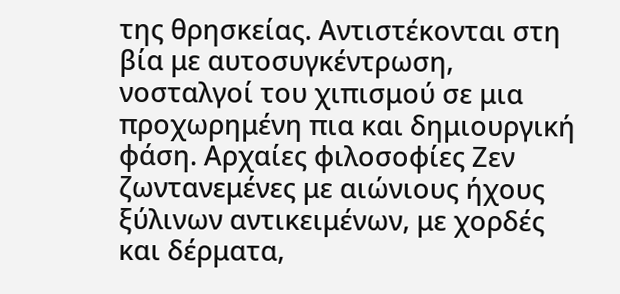της θρησκείας. Αντιστέκονται στη βία με αυτοσυγκέντρωση, νοσταλγοί του χιπισμού σε μια προχωρημένη πια και δημιουργική φάση. Αρχαίες φιλοσοφίες Ζεν ζωντανεμένες με αιώνιους ήχους ξύλινων αντικειμένων, με χορδές και δέρματα,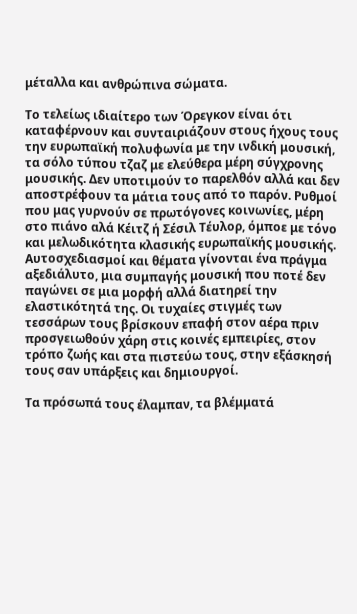μέταλλα και ανθρώπινα σώματα.

Το τελείως ιδιαίτερο των Όρεγκον είναι ότι καταφέρνουν και συνταιριάζουν στους ήχους τους την ευρωπαϊκή πολυφωνία με την ινδική μουσική, τα σόλο τύπου τζαζ με ελεύθερα μέρη σύγχρονης μουσικής. Δεν υποτιμούν το παρελθόν αλλά και δεν αποστρέφουν τα μάτια τους από το παρόν. Ρυθμοί που μας γυρνούν σε πρωτόγονες κοινωνίες, μέρη στο πιάνο αλά Κέιτζ ή Σέσιλ Τέυλορ, όμποε με τόνο και μελωδικότητα κλασικής ευρωπαϊκής μουσικής. Αυτοσχεδιασμοί και θέματα γίνονται ένα πράγμα αξεδιάλυτο, μια συμπαγής μουσική που ποτέ δεν παγώνει σε μια μορφή αλλά διατηρεί την ελαστικότητά της. Οι τυχαίες στιγμές των τεσσάρων τους βρίσκουν επαφή στον αέρα πριν προσγειωθούν χάρη στις κοινές εμπειρίες, στον τρόπο ζωής και στα πιστεύω τους, στην εξάσκησή τους σαν υπάρξεις και δημιουργοί.

Τα πρόσωπά τους έλαμπαν, τα βλέμματά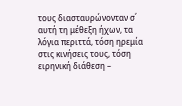τους διασταυρώνονταν σ΄ αυτή τη μέθεξη ήχων, τα λόγια περιττά, τόση ηρεμία στις κινήσεις τους, τόση ειρηνική διάθεση –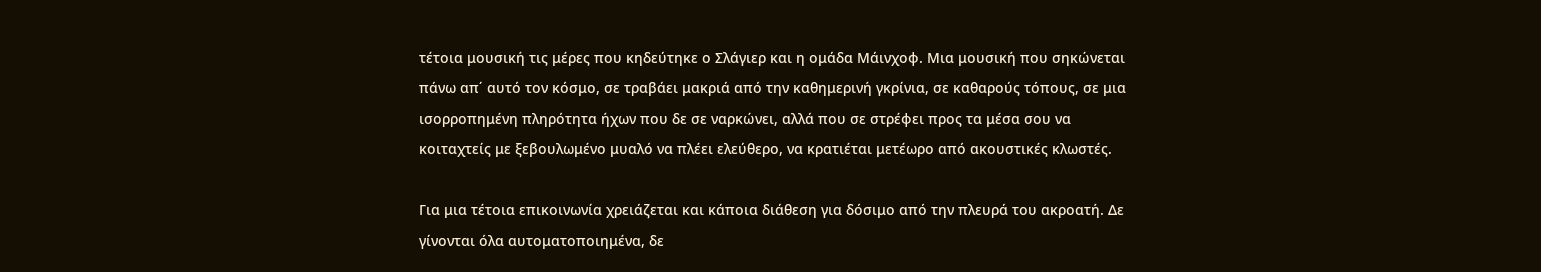τέτοια μουσική τις μέρες που κηδεύτηκε ο Σλάγιερ και η ομάδα Μάινχοφ. Μια μουσική που σηκώνεται πάνω απ΄ αυτό τον κόσμο, σε τραβάει μακριά από την καθημερινή γκρίνια, σε καθαρούς τόπους, σε μια ισορροπημένη πληρότητα ήχων που δε σε ναρκώνει, αλλά που σε στρέφει προς τα μέσα σου να κοιταχτείς με ξεβουλωμένο μυαλό να πλέει ελεύθερο, να κρατιέται μετέωρο από ακουστικές κλωστές.

Για μια τέτοια επικοινωνία χρειάζεται και κάποια διάθεση για δόσιμο από την πλευρά του ακροατή. Δε γίνονται όλα αυτοματοποιημένα, δε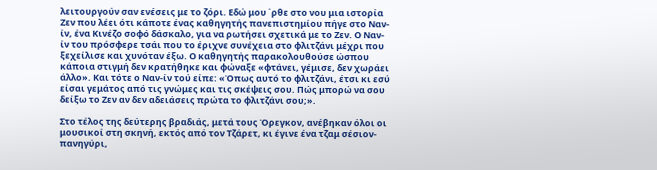λειτουργούν σαν ενέσεις με το ζόρι. Εδώ μου ΄ρθε στο νου μια ιστορία Ζεν που λέει ότι κάποτε ένας καθηγητής πανεπιστημίου πήγε στο Ναν-ίν, ένα Κινέζο σοφό δάσκαλο, για να ρωτήσει σχετικά με το Ζεν. Ο Ναν-ίν του πρόσφερε τσάι που το έριχνε συνέχεια στο φλιτζάνι μέχρι που ξεχείλισε και χυνόταν έξω. Ο καθηγητής παρακολουθούσε ώσπου κάποια στιγμή δεν κρατήθηκε και φώναξε «φτάνει, γέμισε, δεν χωράει άλλο». Και τότε ο Ναν-ίν τού είπε: «Όπως αυτό το φλιτζάνι, έτσι κι εσύ είσαι γεμάτος από τις γνώμες και τις σκέψεις σου. Πώς μπορώ να σου δείξω το Ζεν αν δεν αδειάσεις πρώτα το φλιτζάνι σου;».

Στο τέλος της δεύτερης βραδιάς, μετά τους Όρεγκον, ανέβηκαν όλοι οι μουσικοί στη σκηνή, εκτός από τον Τζάρετ, κι έγινε ένα τζαμ σέσιον-πανηγύρι,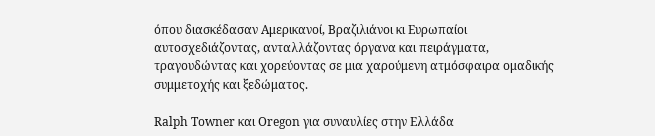όπου διασκέδασαν Αμερικανοί, Βραζιλιάνοι κι Ευρωπαίοι αυτοσχεδιάζοντας, ανταλλάζοντας όργανα και πειράγματα, τραγουδώντας και χορεύοντας σε μια χαρούμενη ατμόσφαιρα ομαδικής συμμετοχής και ξεδώματος.

Ralph Towner και Oregon για συναυλίες στην Ελλάδα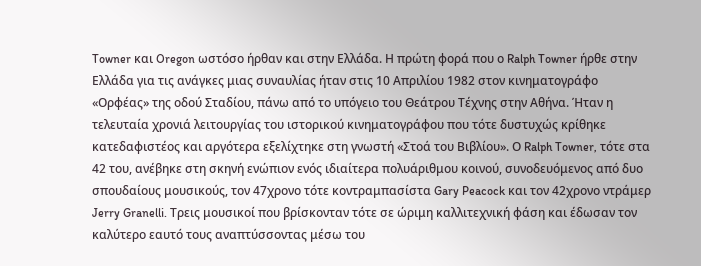Towner και Oregon ωστόσο ήρθαν και στην Ελλάδα. Η πρώτη φορά που ο Ralph Towner ήρθε στην Ελλάδα για τις ανάγκες μιας συναυλίας ήταν στις 10 Απριλίου 1982 στον κινηματογράφο «Ορφέας» της οδού Σταδίου, πάνω από το υπόγειο του Θεάτρου Τέχνης στην Αθήνα. Ήταν η τελευταία χρονιά λειτουργίας του ιστορικού κινηματογράφου που τότε δυστυχώς κρίθηκε κατεδαφιστέος και αργότερα εξελίχτηκε στη γνωστή «Στοά του Βιβλίου». Ο Ralph Towner, τότε στα 42 του, ανέβηκε στη σκηνή ενώπιον ενός ιδιαίτερα πολυάριθμου κοινού, συνοδευόμενος από δυο σπουδαίους μουσικούς, τον 47χρονο τότε κοντραμπασίστα Gary Peacock και τον 42χρονο ντράμερ Jerry Granelli. Τρεις μουσικοί που βρίσκονταν τότε σε ώριμη καλλιτεχνική φάση και έδωσαν τον καλύτερο εαυτό τους αναπτύσσοντας μέσω του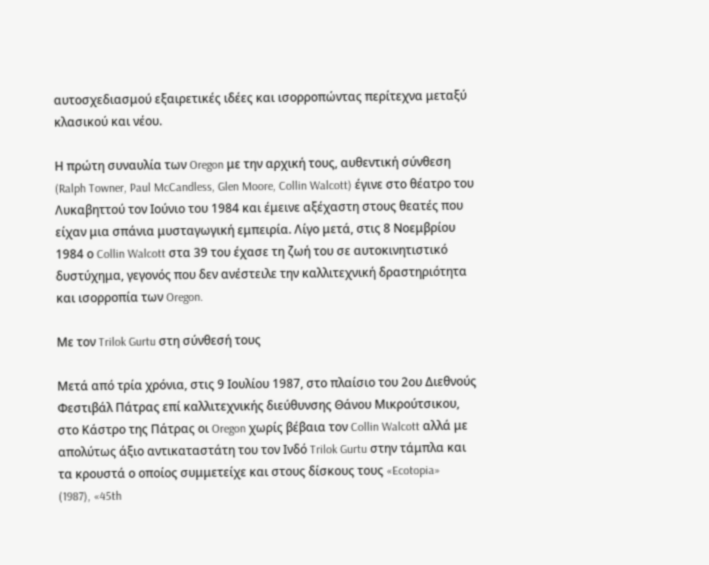αυτοσχεδιασμού εξαιρετικές ιδέες και ισορροπώντας περίτεχνα μεταξύ κλασικού και νέου.

Η πρώτη συναυλία των Oregon με την αρχική τους, αυθεντική σύνθεση (Ralph Towner, Paul McCandless, Glen Moore, Collin Walcott) έγινε στο θέατρο του Λυκαβηττού τον Ιούνιο του 1984 και έμεινε αξέχαστη στους θεατές που είχαν μια σπάνια μυσταγωγική εμπειρία. Λίγο μετά, στις 8 Νοεμβρίου 1984 ο Collin Walcott στα 39 του έχασε τη ζωή του σε αυτοκινητιστικό δυστύχημα, γεγονός που δεν ανέστειλε την καλλιτεχνική δραστηριότητα και ισορροπία των Oregon.

Με τον Trilok Gurtu στη σύνθεσή τους

Μετά από τρία χρόνια, στις 9 Ιουλίου 1987, στο πλαίσιο του 2ου Διεθνούς Φεστιβάλ Πάτρας επί καλλιτεχνικής διεύθυνσης Θάνου Μικρούτσικου, στο Κάστρο της Πάτρας οι Oregon χωρίς βέβαια τον Collin Walcott αλλά με απολύτως άξιο αντικαταστάτη του τον Ινδό Trilok Gurtu στην τάμπλα και τα κρουστά ο οποίος συμμετείχε και στους δίσκους τους «Ecotopia» (1987), «45th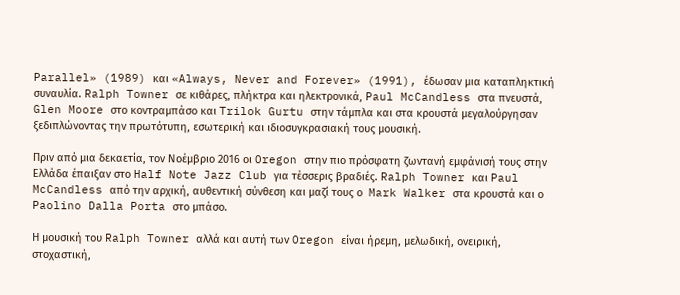Parallel» (1989) και «Always, Never and Forever» (1991), έδωσαν μια καταπληκτική συναυλία. Ralph Towner σε κιθάρες, πλήκτρα και ηλεκτρονικά, Paul McCandless στα πνευστά, Glen Moore στο κοντραμπάσο και Trilok Gurtu στην τάμπλα και στα κρουστά μεγαλούργησαν  ξεδιπλώνοντας την πρωτότυπη, εσωτερική και ιδιοσυγκρασιακή τους μουσική.

Πριν από μια δεκαετία, τον Νοέμβριο 2016 οι Oregon στην πιο πρόσφατη ζωντανή εμφάνισή τους στην Ελλάδα έπαιξαν στο Half Note Jazz Club για τέσσερις βραδιές. Ralph Towner και Paul McCandless από την αρχική, αυθεντική σύνθεση και μαζί τους ο  Mark Walker στα κρουστά και ο Paolino Dalla Porta στο μπάσο.

Η μουσική του Ralph Towner αλλά και αυτή των Oregon είναι ήρεμη, μελωδική, ονειρική, στοχαστική,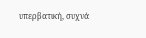υπερβατική, συχνά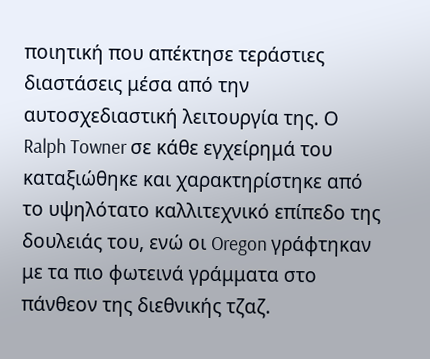ποιητική που απέκτησε τεράστιες διαστάσεις μέσα από την αυτοσχεδιαστική λειτουργία της. Ο Ralph Towner σε κάθε εγχείρημά του καταξιώθηκε και χαρακτηρίστηκε από το υψηλότατο καλλιτεχνικό επίπεδο της δουλειάς του, ενώ οι Oregon γράφτηκαν με τα πιο φωτεινά γράμματα στο πάνθεον της διεθνικής τζαζ.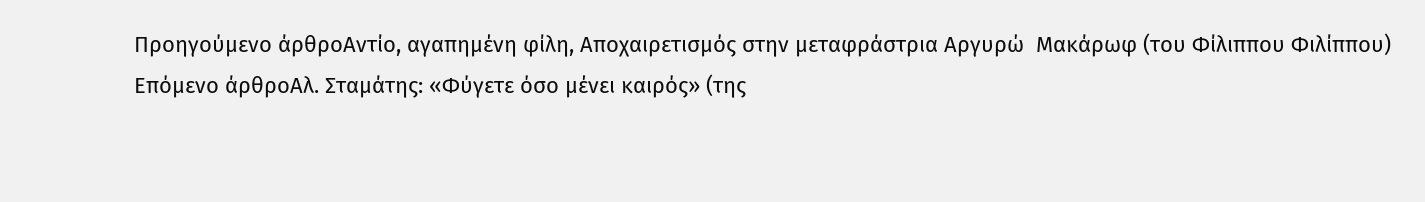Προηγούμενο άρθροΑντίο, αγαπημένη φίλη, Αποχαιρετισμός στην μεταφράστρια Αργυρώ  Μακάρωφ (του Φίλιππου Φιλίππου)
Επόμενο άρθροΑλ. Σταμάτης: «Φύγετε όσο μένει καιρός» (της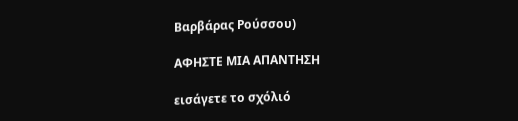Βαρβάρας Ρούσσου)

ΑΦΗΣΤΕ ΜΙΑ ΑΠΑΝΤΗΣΗ

εισάγετε το σχόλιό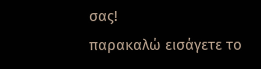σας!
παρακαλώ εισάγετε το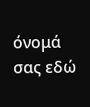όνομά σας εδώ